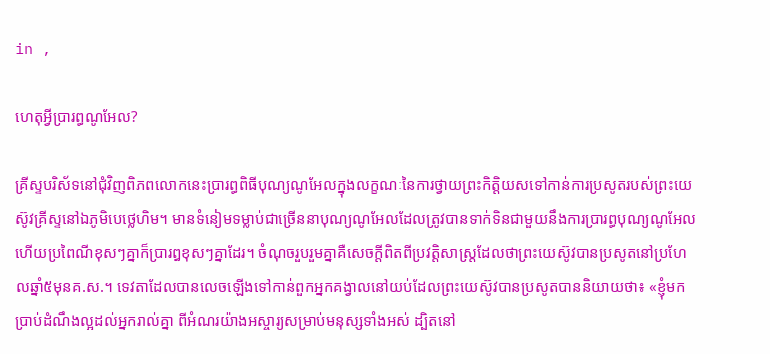in ,

ហេតុអ្វីប្រារព្ធណូអែល?

គ្រីស្ទបរិស័ទនៅជុំវិញពិភពលោកនេះប្រារព្ធពិធីបុណ្យណូអែលក្នុងលក្ខណៈនៃការថ្វាយព្រះកិត្តិយសទៅកាន់ការប្រសូតរបស់ព្រះយេស៊ូវគ្រីស្ទនៅឯភូមិបេថ្លេហិម។ មានទំនៀមទម្លាប់ជាច្រើននាបុណ្យណូអែលដែលត្រូវបានទាក់ទិនជាមួយនឹងការប្រារព្ធបុណ្យណូអែល ហើយប្រពៃណីខុសៗគ្នាក៏ប្រារឰខុសៗគ្នាដែរ។ ចំណុចរួបរួមគ្នាគឺសេចក្ដីពិតពីប្រវត្តិសាស្ត្រដែលថាព្រះយេស៊ូវបានប្រសូតនៅប្រហែលឆ្នាំ៥មុនគ.ស.។ ទេវតាដែលបានលេចឡើងទៅកាន់ពួកអ្នកគង្វាលនៅយប់ដែលព្រះយេស៊ូវបានប្រសូតបាននិយាយថា៖ «ខ្ញុំមកប្រាប់ដំណឹងល្អដល់អ្នករាល់គ្នា ពីអំណរយ៉ាងអស្ចារ្យសម្រាប់មនុស្សទាំងអស់ ដ្បិតនៅ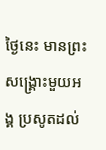ថ្ងៃនេះ មានព្រះសង្គ្រោះមួយអង្គ ប្រសូតដល់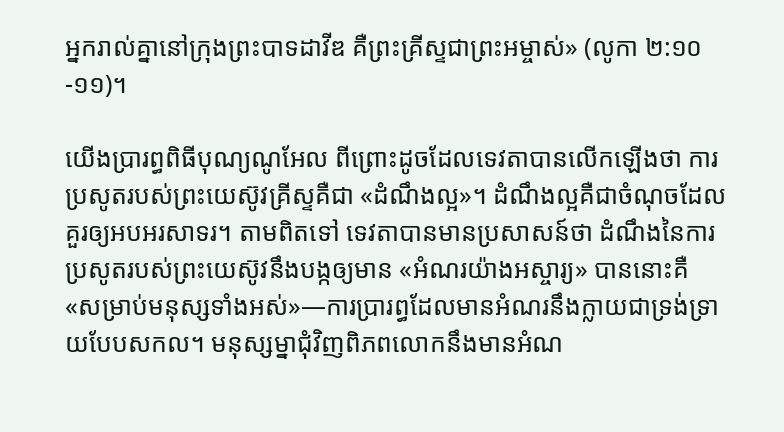អ្នករាល់គ្នានៅក្រុងព្រះបាទដាវីឌ គឺព្រះគ្រីស្ទជាព្រះអម្ចាស់» (លូកា ២:១០-១១)។

យើងប្រារព្ធពិធីបុណ្យណូអែល ពីព្រោះដូចដែលទេវតាបានលើកឡើងថា ការប្រសូតរបស់ព្រះយេស៊ូវគ្រីស្ទគឺជា «ដំណឹងល្អ»។ ដំណឹងល្អគឺជាចំណុចដែលគួរឲ្យអបអរសាទរ។ តាមពិតទៅ ទេវតាបានមានប្រសាសន៍ថា ដំណឹងនៃការប្រសូតរបស់ព្រះយេស៊ូវនឹងបង្កឲ្យមាន «អំណរយ៉ាងអស្ចារ្យ» បាននោះគឺ «សម្រាប់មនុស្សទាំងអស់»—ការប្រារព្ធដែលមានអំណរនឹងក្លាយជាទ្រង់ទ្រាយបែបសកល។ មនុស្សម្នាជុំវិញពិភពលោកនឹងមានអំណ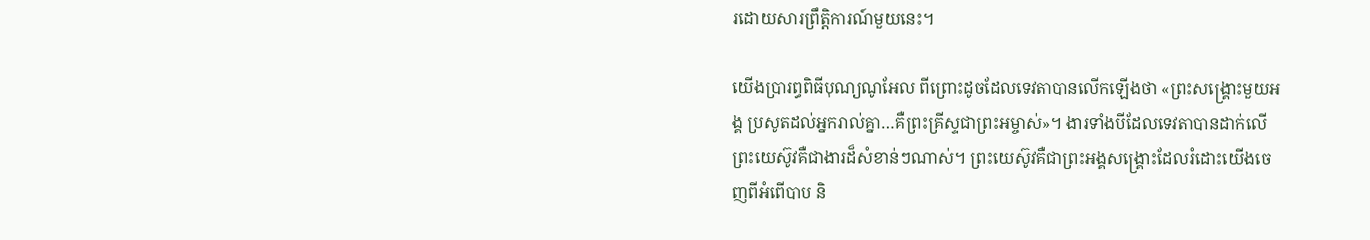រដោយសារព្រឹត្តិការណ៍មួយនេះ។

យើងប្រារព្ធពិធីបុណ្យណូអែល ពីព្រោះដូចដែលទេវតាបានលើកឡើងថា «ព្រះសង្គ្រោះមួយអង្គ ប្រសូតដល់អ្នករាល់គ្នា…គឺព្រះគ្រីស្ទជាព្រះអម្ចាស់»។ ងារទាំងបីដែលទេវតាបានដាក់លើព្រះយេស៊ូវគឺជាងារដ៏សំខាន់ៗណាស់។ ព្រះយេស៊ូវគឺជាព្រះអង្គសង្គ្រោះដែលរំដោះយើងចេញពីអំពើបាប និ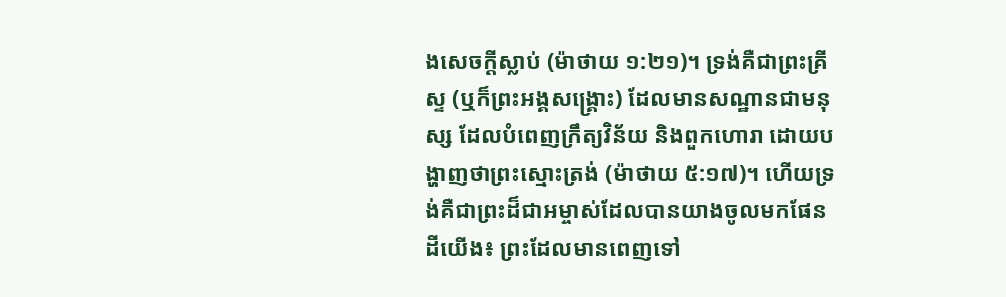ងសេចក្ដីស្លាប់ (ម៉ាថាយ ១:២១)។ ទ្រង់គឺជាព្រះគ្រីស្ទ (ឬក៏ព្រះអង្គសង្គ្រោះ) ដែលមានសណ្ឋានជាមនុស្ស ដែលបំពេញក្រឹត្យវិន័យ និងពួកហោរា ដោយបង្ហាញថាព្រះស្មោះត្រង់ (ម៉ាថាយ ៥:១៧)។ ហើយទ្រង់គឺជាព្រះដ៏ជាអម្ចាស់ដែលបានយាងចូលមកផែនដីយើង៖ ព្រះដែលមានពេញទៅ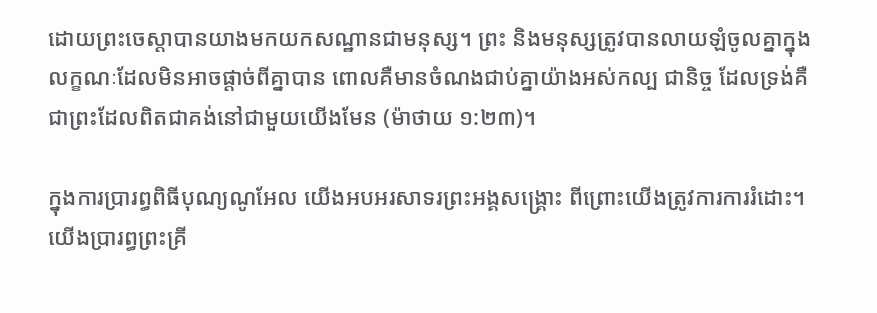ដោយព្រះចេស្ដាបានយាងមកយកសណ្ឋានជាមនុស្ស។ ព្រះ និងមនុស្សត្រូវបានលាយឡំចូលគ្នាក្នុងលក្ខណៈដែលមិនអាចផ្ដាច់ពីគ្នាបាន ពោលគឺមានចំណងជាប់គ្នាយ៉ាងអស់កល្ប ជានិច្ច ដែលទ្រង់គឺជាព្រះដែលពិតជាគង់នៅជាមួយយើងមែន (ម៉ាថាយ ១:២៣)។

ក្នុងការប្រារព្ធពិធីបុណ្យណូអែល យើងអបអរសាទរព្រះអង្គសង្គ្រោះ ពីព្រោះយើងត្រូវការការរំដោះ។ យើងប្រារព្ធព្រះគ្រី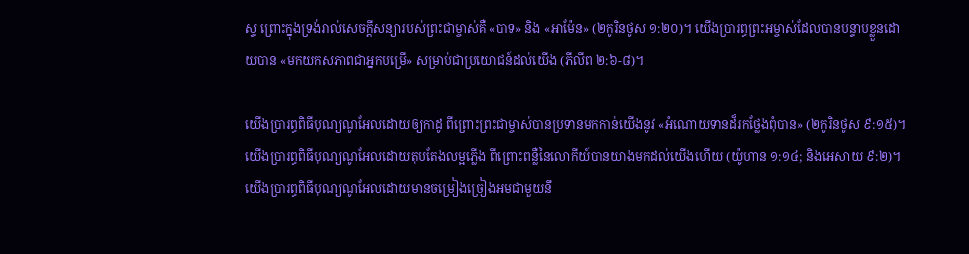ស្ទ ព្រោះក្នុងទ្រង់រាល់សេចក្ដីសន្យារបស់ព្រះជាម្ចាស់គឺ «បាទ» និង «អាម៉ែន» (២កូរិនថូស ១:២០)។ យើងប្រារព្ធព្រះអម្ចាស់ដែលបានបន្ទាបខ្លួនដោយបាន «មកយកសភាពជាអ្នកបម្រើ» សម្រាប់ជាប្រយោជន៍ដល់យើង (ភីលីព ២:៦-៨)។

យើងប្រារព្ធពិធីបុណ្យណូអែលដោយឲ្យកាដូ ពីព្រោះព្រះជាម្ចាស់បានប្រទានមកកាន់យើងនូវ «អំណោយទានដ៏រកថ្លែងពុំបាន» (២កូរិនថូស ៩:១៥)។ យើងប្រារព្ធពិធីបុណ្យណូអែលដោយតុបតែងលម្អភ្លើង ពីព្រោះពន្លឺនៃលោកីយ៍បានយាងមកដល់យើងហើយ (យ៉ូហាន ១:១៤; និងអេសាយ ៩:២)។ យើងប្រារព្ធពិធីបុណ្យណូអែលដោយមានចម្រៀងច្រៀងអមជាមួយនឹ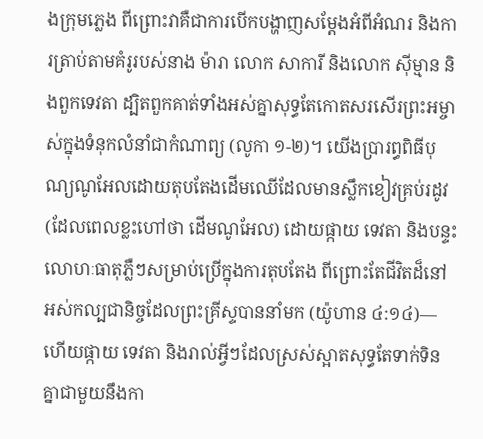ងក្រុមភ្លេង ពីព្រោះវាគឺជាការបើកបង្ហាញសម្ដែងអំពីអំណរ និងការត្រាប់តាមគំរូរបស់នាង ម៉ារា លោក សាការី និងលោក ស៊ីម្មាន និងពួកទេវតា ដ្បិតពួកគាត់ទាំងអស់គ្នាសុទ្ធតែកោតសរសើរព្រះអម្ចាស់ក្នុងទំនុកលំនាំជាកំណាព្យ (លូកា ១-២)។ យើងប្រារព្ធពិធីបុណ្យណូអែលដោយតុបតែងដើមឈើដែលមានស្លឹកខៀវគ្រប់រដូវ (ដែលពេលខ្លះហៅថា ដើមណូអែល) ដោយផ្កាយ ទេវតា និងបន្ទះលោហៈធាតុភ្លឺៗសម្រាប់ប្រើក្នុងការតុបតែង ពីព្រោះតែជីវិតដ៏នៅអស់កល្បជានិច្ចដែលព្រះគ្រីស្ទបាននាំមក (យ៉ូហាន ៤:១៤)—ហើយផ្កាយ ទេវតា និងរាល់អ្វីៗដែលស្រស់ស្អាតសុទ្ធតែទាក់ទិនគ្នាជាមួយនឹងកា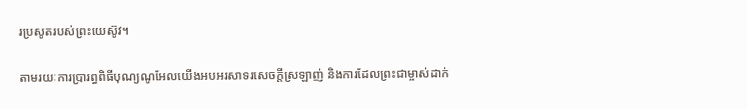រប្រសូតរបស់ព្រះយេស៊ូវ។

តាមរយៈការប្រារព្ធពិធីបុណ្យណូអែលយើងអបអរសាទរសេចក្ដីស្រឡាញ់ និងការដែលព្រះជាម្ចាស់ដាក់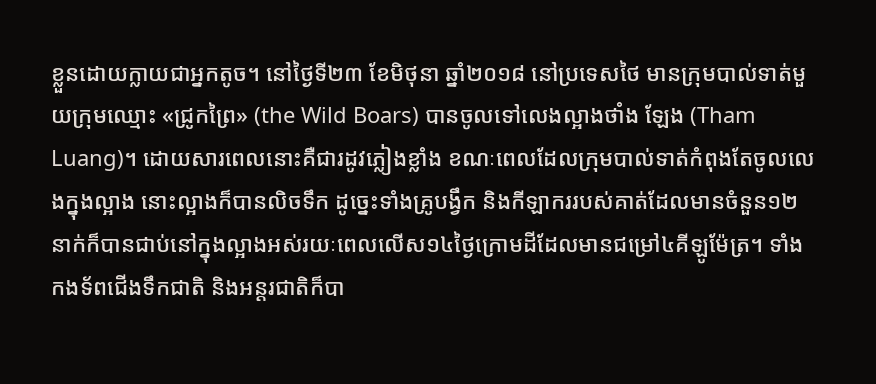ខ្លួនដោយក្លាយជាអ្នកតូច។ នៅថ្ងៃទី២៣ ខែមិថុនា ឆ្នាំ២០១៨ នៅប្រទេសថៃ មានក្រុមបាល់ទាត់មួយក្រុមឈ្មោះ «ជ្រូកព្រៃ» (the Wild Boars) បានចូលទៅលេងល្អាងថាំង ឡែង (Tham Luang)។ ដោយសារពេលនោះគឺជារដូវភ្លៀងខ្លាំង ខណៈពេលដែលក្រុមបាល់ទាត់កំពុងតែចូលលេងក្នុងល្អាង នោះល្អាងក៏បានលិចទឹក ដូច្នេះទាំងគ្រូបង្វឹក និងកីឡាកររបស់គាត់ដែលមានចំនួន១២នាក់ក៏បានជាប់នៅក្នុងល្អាងអស់រយៈពេលលើស១៤ថ្ងៃក្រោមដីដែលមានជម្រៅ៤គីឡូម៉ែត្រ។ ទាំងកងទ័ពជើងទឹកជាតិ និងអន្តរជាតិក៏បា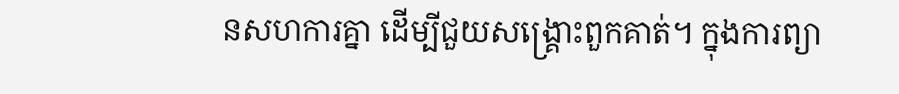នសហការគ្នា ដើម្បីជួយសង្គ្រោះពួកគាត់។ ក្នុងការព្យា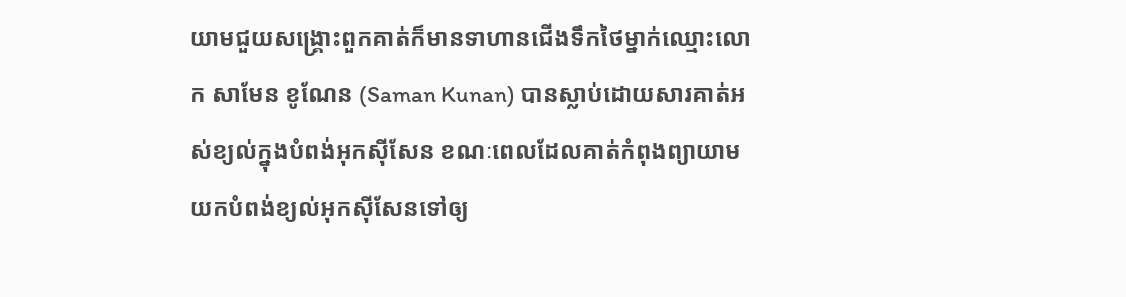យាមជួយសង្គ្រោះពួកគាត់ក៏មានទាហានជើងទឹកថៃម្នាក់ឈ្មោះលោក សាមែន ខូណែន (Saman Kunan) បានស្លាប់ដោយសារគាត់អស់ខ្យល់ក្នុងបំពង់អុកស៊ីសែន ខណៈពេលដែលគាត់កំពុងព្យាយាមយកបំពង់ខ្យល់អុកស៊ីសែនទៅឲ្យ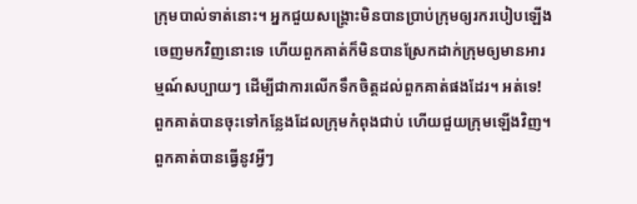ក្រុមបាល់ទាត់នោះ។ អ្នកជួយសង្គ្រោះមិនបានប្រាប់ក្រុមឲ្យរករបៀបឡើងចេញមកវិញនោះទេ ហើយពួកគាត់ក៏មិនបានស្រែកដាក់ក្រុមឲ្យមានអារម្មណ៍សប្បាយៗ ដើម្បីជាការលើកទឹកចិត្តដល់ពួកគាត់ផងដែរ។ អត់ទេ! ពួកគាត់បានចុះទៅកន្លែងដែលក្រុមកំពុងជាប់ ហើយជួយក្រុមឡើងវិញ។ ពួកគាត់បានធ្វើនូវអ្វីៗ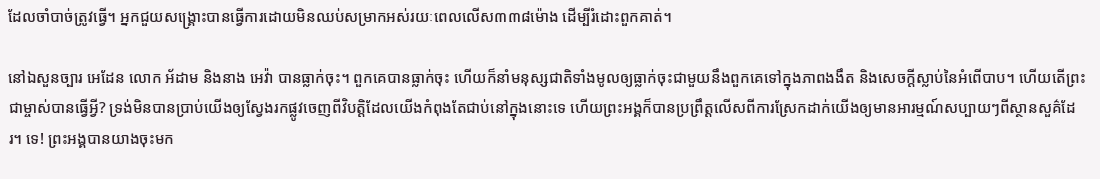ដែលចាំបាច់ត្រូវធ្វើ។ អ្នកជួយសង្គ្រោះបានធ្វើការដោយមិនឈប់សម្រាកអស់រយៈពេលលើស៣៣៨ម៉ោង ដើម្បីរំដោះពួកគាត់។

នៅឯសួនច្បារ អេដែន លោក អ័ដាម និងនាង អេវ៉ា បានធ្លាក់ចុះ។ ពួកគេបានធ្លាក់ចុះ ហើយក៏នាំមនុស្សជាតិទាំងមូលឲ្យធ្លាក់ចុះជាមួយនឹងពួកគេទៅក្នុងភាពងងឹត និងសេចក្ដីស្លាប់នៃអំពើបាប។ ហើយតើព្រះជាម្ចាស់បានធ្វើអ្វី? ទ្រង់មិនបានប្រាប់យើងឲ្យស្វែងរកផ្លូវចេញពីវិបត្តិដែលយើងកំពុងតែជាប់នៅក្នុងនោះទេ ហើយព្រះអង្គក៏បានប្រព្រឹត្តលើសពីការស្រែកដាក់យើងឲ្យមានអារម្មណ៍សប្បាយៗពីស្ថានសួគ៌ដែរ។ ទេ! ព្រះអង្គបានយាងចុះមក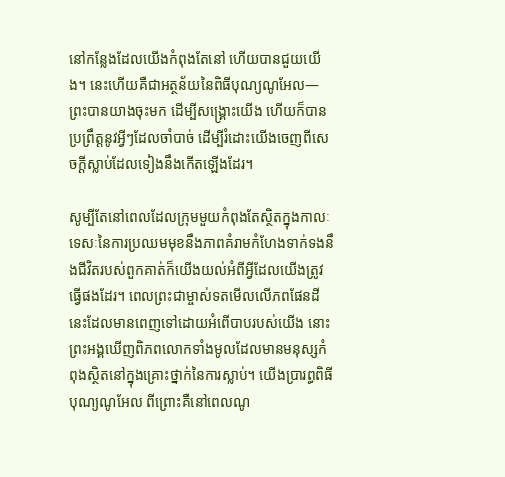នៅកន្លែងដែលយើងកំពុងតែនៅ ហើយបានជួយយើង។ នេះហើយគឺជាអត្ថន័យនៃពិធីបុណ្យណូអែល—ព្រះបានយាងចុះមក ដើម្បីសង្គ្រោះយើង ហើយក៏បានប្រព្រឹត្តនូវអ្វីៗដែលចាំបាច់ ដើម្បីរំដោះយើងចេញពីសេចក្ដីស្លាប់ដែលទៀងនឹងកើតឡើងដែរ។

សូម្បីតែនៅពេលដែលក្រុមមួយកំពុងតែស្ថិតក្នុងកាលៈទេសៈនៃការប្រឈមមុខនឹងភាពគំរាមកំហែងទាក់ទងនឹងជីវិតរបស់ពួកគាត់ក៏យើងយល់អំពីអ្វីដែលយើងត្រូវធ្វើផងដែរ។ ពេលព្រះជាម្ចាស់ទតមើលលើភពផែនដីនេះដែលមានពេញទៅដោយអំពើបាបរបស់យើង នោះព្រះអង្គឃើញពិភពលោកទាំងមូលដែលមានមនុស្សកំពុងស្ថិតនៅក្នុងគ្រោះថ្នាក់នៃការស្លាប់។ យើងប្រារព្ធពិធីបុណ្យណូអែល ពីព្រោះគឺនៅពេលណូ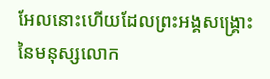អែលនោះហើយដែលព្រះអង្គសង្គ្រោះនៃមនុស្សលោក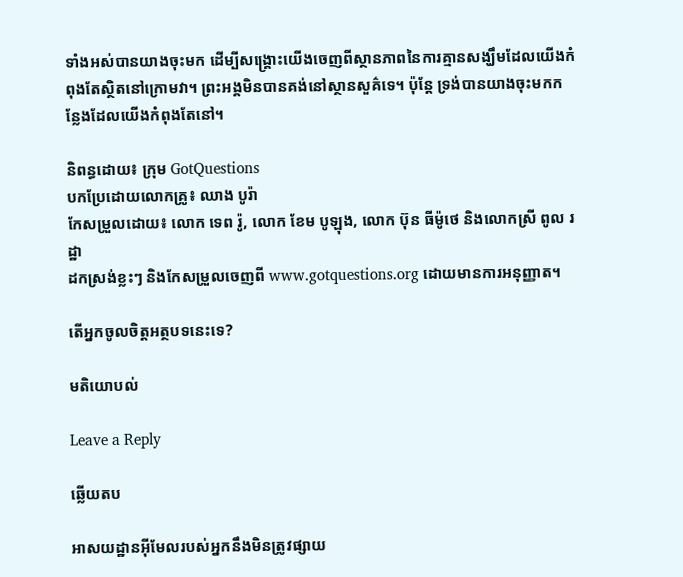ទាំងអស់បានយាងចុះមក ដើម្បីសង្គ្រោះយើងចេញពីស្ថានភាពនៃការគ្មានសង្ឃឹមដែលយើងកំពុងតែស្ថិតនៅក្រោមវា។ ព្រះអង្គមិនបានគង់នៅស្ថានសួគ៌ទេ។ ប៉ុន្តែ ទ្រង់បានយាងចុះមកកន្លែងដែលយើងកំពុងតែនៅ។

និពន្ធដោយ៖ ក្រុម GotQuestions
បកប្រែដោយលោកគ្រូ៖ ឈាង បូរ៉ា
កែសម្រួលដោយ៖ លោក ទេព រ៉ូ, លោក ខែម បូឡុង, លោក ប៊ុន ធីម៉ូថេ និងលោកស្រី ពូល រដ្ឋា
ដកស្រង់ខ្លះៗ និងកែសម្រួលចេញពី www.gotquestions.org ដោយមានការអនុញ្ញាត។

តើអ្នកចូលចិត្តអត្ថបទនេះទេ?

មតិយោបល់

Leave a Reply

ឆ្លើយតប

អាសយដ្ឋានអ៊ីមែលរបស់អ្នកនឹងមិនត្រូវផ្សាយ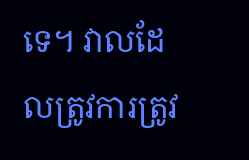ទេ។ វាលដែលត្រូវការត្រូវ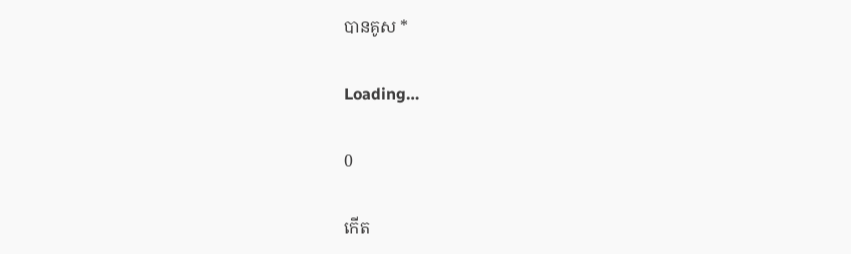បានគូស *

Loading…

0

កើត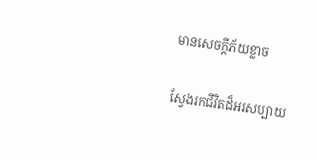មានសេចក្ដីភ័យខ្លាច

ស្វែងរកជីវិតដ៏អរសប្បាយ